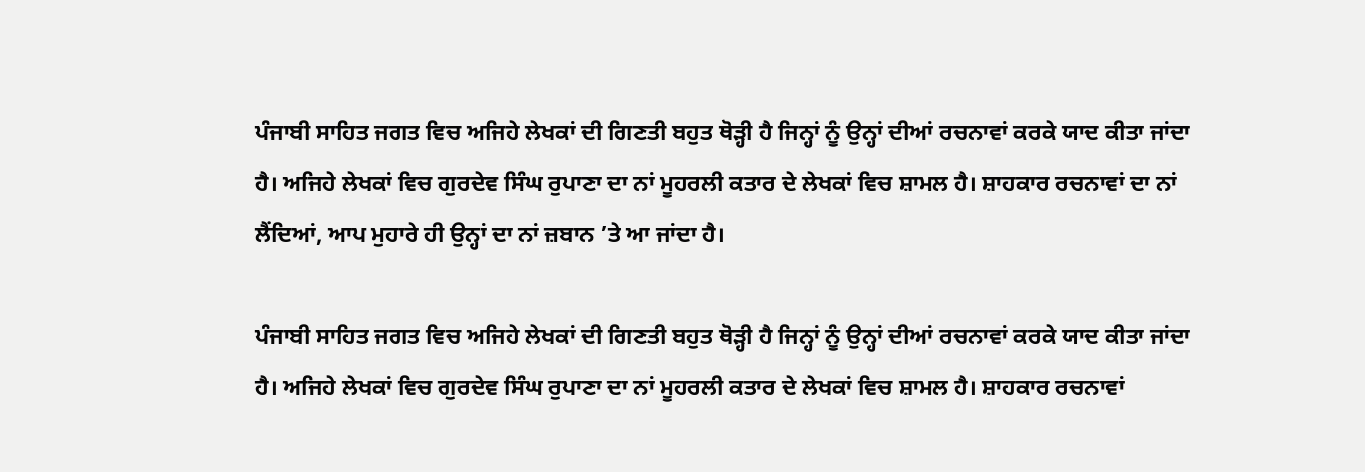ਪੰਜਾਬੀ ਸਾਹਿਤ ਜਗਤ ਵਿਚ ਅਜਿਹੇ ਲੇਖਕਾਂ ਦੀ ਗਿਣਤੀ ਬਹੁਤ ਥੋੜ੍ਹੀ ਹੈ ਜਿਨ੍ਹਾਂ ਨੂੰ ਉਨ੍ਹਾਂ ਦੀਆਂ ਰਚਨਾਵਾਂ ਕਰਕੇ ਯਾਦ ਕੀਤਾ ਜਾਂਦਾ ਹੈ। ਅਜਿਹੇ ਲੇਖਕਾਂ ਵਿਚ ਗੁਰਦੇਵ ਸਿੰਘ ਰੁਪਾਣਾ ਦਾ ਨਾਂ ਮੂਹਰਲੀ ਕਤਾਰ ਦੇ ਲੇਖਕਾਂ ਵਿਚ ਸ਼ਾਮਲ ਹੈ। ਸ਼ਾਹਕਾਰ ਰਚਨਾਵਾਂ ਦਾ ਨਾਂ ਲੈਂਦਿਆਂ, ਆਪ ਮੁਹਾਰੇ ਹੀ ਉਨ੍ਹਾਂ ਦਾ ਨਾਂ ਜ਼ਬਾਨ ’ਤੇ ਆ ਜਾਂਦਾ ਹੈ।

ਪੰਜਾਬੀ ਸਾਹਿਤ ਜਗਤ ਵਿਚ ਅਜਿਹੇ ਲੇਖਕਾਂ ਦੀ ਗਿਣਤੀ ਬਹੁਤ ਥੋੜ੍ਹੀ ਹੈ ਜਿਨ੍ਹਾਂ ਨੂੰ ਉਨ੍ਹਾਂ ਦੀਆਂ ਰਚਨਾਵਾਂ ਕਰਕੇ ਯਾਦ ਕੀਤਾ ਜਾਂਦਾ ਹੈ। ਅਜਿਹੇ ਲੇਖਕਾਂ ਵਿਚ ਗੁਰਦੇਵ ਸਿੰਘ ਰੁਪਾਣਾ ਦਾ ਨਾਂ ਮੂਹਰਲੀ ਕਤਾਰ ਦੇ ਲੇਖਕਾਂ ਵਿਚ ਸ਼ਾਮਲ ਹੈ। ਸ਼ਾਹਕਾਰ ਰਚਨਾਵਾਂ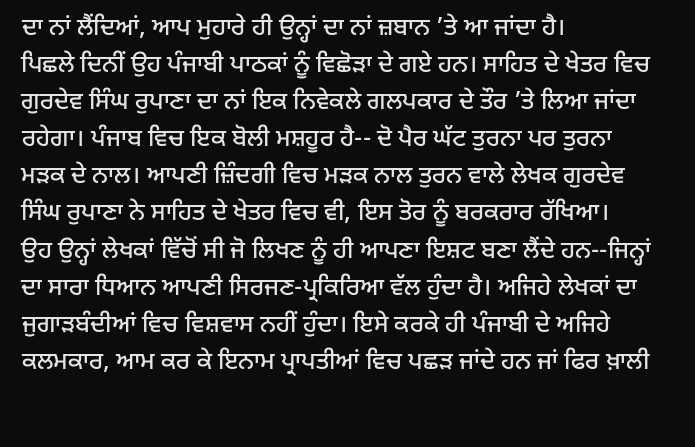ਦਾ ਨਾਂ ਲੈਂਦਿਆਂ, ਆਪ ਮੁਹਾਰੇ ਹੀ ਉਨ੍ਹਾਂ ਦਾ ਨਾਂ ਜ਼ਬਾਨ ’ਤੇ ਆ ਜਾਂਦਾ ਹੈ।
ਪਿਛਲੇ ਦਿਨੀਂ ਉਹ ਪੰਜਾਬੀ ਪਾਠਕਾਂ ਨੂੰ ਵਿਛੋੜਾ ਦੇ ਗਏ ਹਨ। ਸਾਹਿਤ ਦੇ ਖੇਤਰ ਵਿਚ ਗੁਰਦੇਵ ਸਿੰਘ ਰੁਪਾਣਾ ਦਾ ਨਾਂ ਇਕ ਨਿਵੇਕਲੇ ਗਲਪਕਾਰ ਦੇ ਤੌਰ ’ਤੇ ਲਿਆ ਜਾਂਦਾ ਰਹੇਗਾ। ਪੰਜਾਬ ਵਿਚ ਇਕ ਬੋਲੀ ਮਸ਼ਹੂਰ ਹੈ-- ਦੋ ਪੈਰ ਘੱਟ ਤੁਰਨਾ ਪਰ ਤੁਰਨਾ ਮੜਕ ਦੇ ਨਾਲ। ਆਪਣੀ ਜ਼ਿੰਦਗੀ ਵਿਚ ਮੜਕ ਨਾਲ ਤੁਰਨ ਵਾਲੇ ਲੇਖਕ ਗੁਰਦੇਵ ਸਿੰਘ ਰੁਪਾਣਾ ਨੇ ਸਾਹਿਤ ਦੇ ਖੇਤਰ ਵਿਚ ਵੀ, ਇਸ ਤੋਰ ਨੂੰ ਬਰਕਰਾਰ ਰੱਖਿਆ।
ਉਹ ਉਨ੍ਹਾਂ ਲੇਖਕਾਂ ਵਿੱਚੋਂ ਸੀ ਜੋ ਲਿਖਣ ਨੂੰ ਹੀ ਆਪਣਾ ਇਸ਼ਟ ਬਣਾ ਲੈਂਦੇ ਹਨ--ਜਿਨ੍ਹਾਂ ਦਾ ਸਾਰਾ ਧਿਆਨ ਆਪਣੀ ਸਿਰਜਣ-ਪ੍ਰਕਿਰਿਆ ਵੱਲ ਹੁੰਦਾ ਹੈ। ਅਜਿਹੇ ਲੇਖਕਾਂ ਦਾ ਜੁਗਾੜਬੰਦੀਆਂ ਵਿਚ ਵਿਸ਼ਵਾਸ ਨਹੀਂ ਹੁੰਦਾ। ਇਸੇ ਕਰਕੇ ਹੀ ਪੰਜਾਬੀ ਦੇ ਅਜਿਹੇ ਕਲਮਕਾਰ, ਆਮ ਕਰ ਕੇ ਇਨਾਮ ਪ੍ਰਾਪਤੀਆਂ ਵਿਚ ਪਛੜ ਜਾਂਦੇ ਹਨ ਜਾਂ ਫਿਰ ਖ਼ਾਲੀ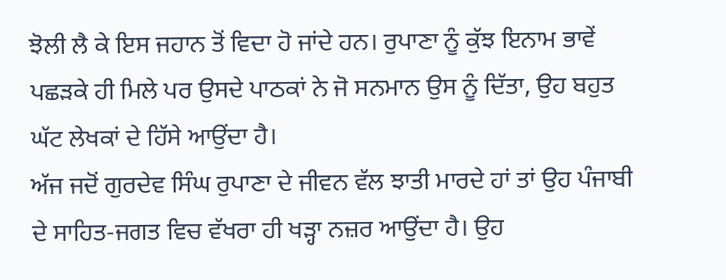ਝੋਲੀ ਲੈ ਕੇ ਇਸ ਜਹਾਨ ਤੋਂ ਵਿਦਾ ਹੋ ਜਾਂਦੇ ਹਨ। ਰੁਪਾਣਾ ਨੂੰ ਕੁੱਝ ਇਨਾਮ ਭਾਵੇਂ ਪਛੜਕੇ ਹੀ ਮਿਲੇ ਪਰ ਉਸਦੇ ਪਾਠਕਾਂ ਨੇ ਜੋ ਸਨਮਾਨ ਉਸ ਨੂੰ ਦਿੱਤਾ, ਉਹ ਬਹੁਤ ਘੱਟ ਲੇਖਕਾਂ ਦੇ ਹਿੱਸੇ ਆਉਂਦਾ ਹੈ।
ਅੱਜ ਜਦੋਂ ਗੁਰਦੇਵ ਸਿੰਘ ਰੁਪਾਣਾ ਦੇ ਜੀਵਨ ਵੱਲ ਝਾਤੀ ਮਾਰਦੇ ਹਾਂ ਤਾਂ ਉਹ ਪੰਜਾਬੀ ਦੇ ਸਾਹਿਤ-ਜਗਤ ਵਿਚ ਵੱਖਰਾ ਹੀ ਖੜ੍ਹਾ ਨਜ਼ਰ ਆਉਂਦਾ ਹੈ। ਉਹ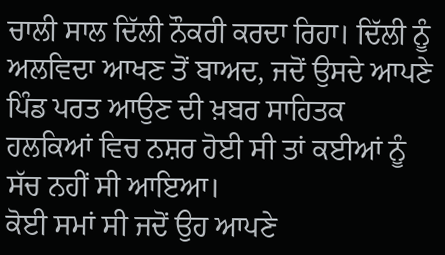ਚਾਲੀ ਸਾਲ ਦਿੱਲੀ ਨੌਕਰੀ ਕਰਦਾ ਰਿਹਾ। ਦਿੱਲੀ ਨੂੰ ਅਲਵਿਦਾ ਆਖਣ ਤੋਂ ਬਾਅਦ, ਜਦੋਂ ਉਸਦੇ ਆਪਣੇ ਪਿੰਡ ਪਰਤ ਆਉਣ ਦੀ ਖ਼ਬਰ ਸਾਹਿਤਕ ਹਲਕਿਆਂ ਵਿਚ ਨਸ਼ਰ ਹੋਈ ਸੀ ਤਾਂ ਕਈਆਂ ਨੂੰ ਸੱਚ ਨਹੀਂ ਸੀ ਆਇਆ।
ਕੋਈ ਸਮਾਂ ਸੀ ਜਦੋਂ ਉਹ ਆਪਣੇ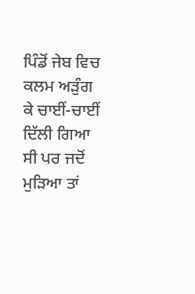ਪਿੰਡੋਂ ਜੇਬ ਵਿਚ ਕਲਮ ਅੜੁੰਗ ਕੇ ਚਾਈਂ-ਚਾਈਂ ਦਿੱਲੀ ਗਿਆ ਸੀ ਪਰ ਜਦੋਂ ਮੁੜਿਆ ਤਾਂ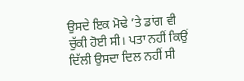ਉਸਦੇ ਇਕ ਮੋਢੇ ’ਤੇ ਡਾਂਗ ਵੀ ਚੁੱਕੀ ਹੋਈ ਸੀ। ਪਤਾ ਨਹੀਂ ਕਿਉਂ ਦਿੱਲੀ ਉਸਦਾ ਦਿਲ ਨਹੀਂ ਸੀ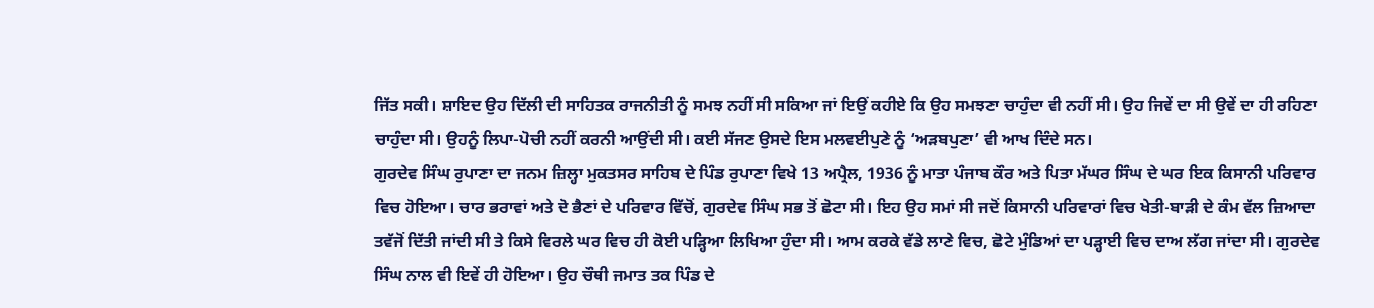ਜਿੱਤ ਸਕੀ। ਸ਼ਾਇਦ ਉਹ ਦਿੱਲੀ ਦੀ ਸਾਹਿਤਕ ਰਾਜਨੀਤੀ ਨੂੰ ਸਮਝ ਨਹੀਂ ਸੀ ਸਕਿਆ ਜਾਂ ਇਉਂ ਕਹੀਏ ਕਿ ਉਹ ਸਮਝਣਾ ਚਾਹੁੰਦਾ ਵੀ ਨਹੀਂ ਸੀ। ਉਹ ਜਿਵੇਂ ਦਾ ਸੀ ਉਵੇਂ ਦਾ ਹੀ ਰਹਿਣਾ ਚਾਹੁੰਦਾ ਸੀ। ਉਹਨੂੰ ਲਿਪਾ-ਪੋਚੀ ਨਹੀਂ ਕਰਨੀ ਆਉਂਦੀ ਸੀ। ਕਈ ਸੱਜਣ ਉਸਦੇ ਇਸ ਮਲਵਈਪੁਣੇ ਨੂੰ ‘ਅੜਬਪੁਣਾ’ ਵੀ ਆਖ ਦਿੰਦੇ ਸਨ।
ਗੁਰਦੇਵ ਸਿੰਘ ਰੁਪਾਣਾ ਦਾ ਜਨਮ ਜ਼ਿਲ੍ਹਾ ਮੁਕਤਸਰ ਸਾਹਿਬ ਦੇ ਪਿੰਡ ਰੁਪਾਣਾ ਵਿਖੇ 13 ਅਪ੍ਰੈਲ, 1936 ਨੂੰ ਮਾਤਾ ਪੰਜਾਬ ਕੌਰ ਅਤੇ ਪਿਤਾ ਮੱਘਰ ਸਿੰਘ ਦੇ ਘਰ ਇਕ ਕਿਸਾਨੀ ਪਰਿਵਾਰ ਵਿਚ ਹੋਇਆ। ਚਾਰ ਭਰਾਵਾਂ ਅਤੇ ਦੋ ਭੈਣਾਂ ਦੇ ਪਰਿਵਾਰ ਵਿੱਚੋਂ, ਗੁਰਦੇਵ ਸਿੰਘ ਸਭ ਤੋਂ ਛੋਟਾ ਸੀ। ਇਹ ਉਹ ਸਮਾਂ ਸੀ ਜਦੋਂ ਕਿਸਾਨੀ ਪਰਿਵਾਰਾਂ ਵਿਚ ਖੇਤੀ-ਬਾੜੀ ਦੇ ਕੰਮ ਵੱਲ ਜ਼ਿਆਦਾ ਤਵੱਜੋਂ ਦਿੱਤੀ ਜਾਂਦੀ ਸੀ ਤੇ ਕਿਸੇ ਵਿਰਲੇ ਘਰ ਵਿਚ ਹੀ ਕੋਈ ਪੜ੍ਹਿਆ ਲਿਖਿਆ ਹੁੰਦਾ ਸੀ। ਆਮ ਕਰਕੇ ਵੱਡੇ ਲਾਣੇ ਵਿਚ, ਛੋਟੇ ਮੁੰਡਿਆਂ ਦਾ ਪੜ੍ਹਾਈ ਵਿਚ ਦਾਅ ਲੱਗ ਜਾਂਦਾ ਸੀ। ਗੁਰਦੇਵ ਸਿੰਘ ਨਾਲ ਵੀ ਇਵੇਂ ਹੀ ਹੋਇਆ। ਉਹ ਚੌਥੀ ਜਮਾਤ ਤਕ ਪਿੰਡ ਦੇ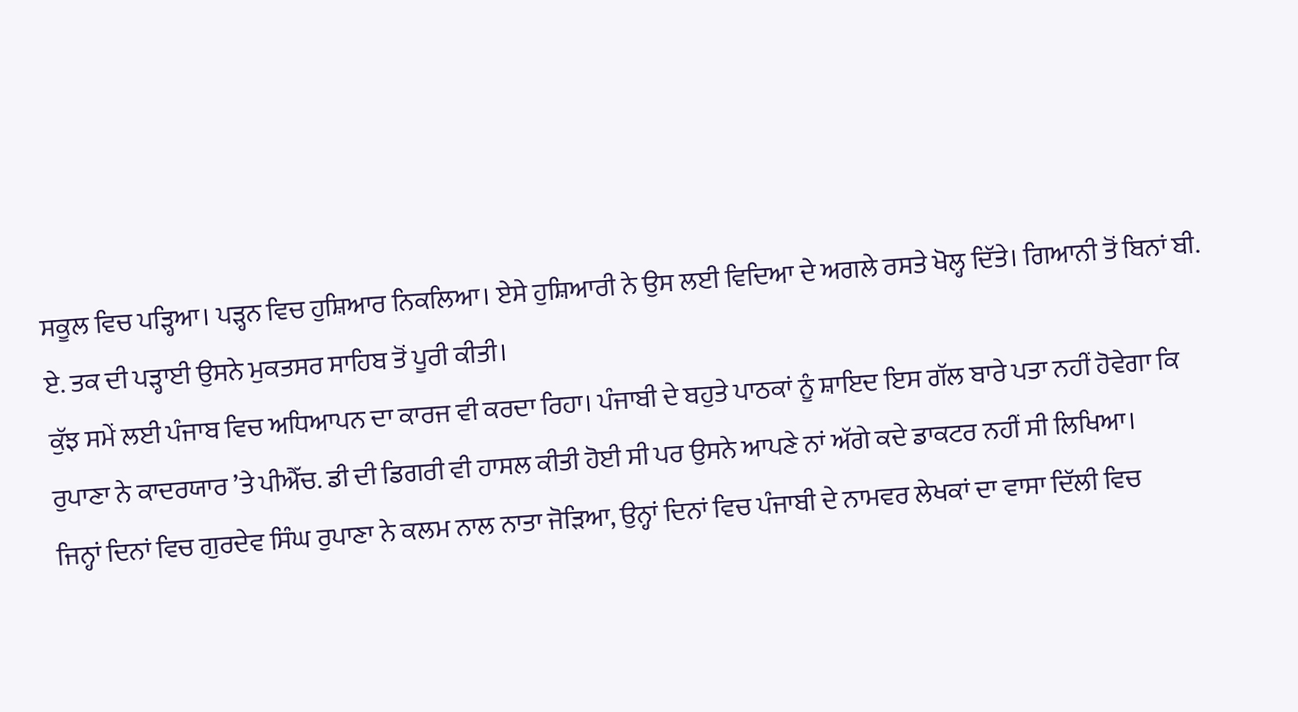ਸਕੂਲ ਵਿਚ ਪੜ੍ਹਿਆ। ਪੜ੍ਹਨ ਵਿਚ ਹੁਸ਼ਿਆਰ ਨਿਕਲਿਆ। ਏਸੇ ਹੁਸ਼ਿਆਰੀ ਨੇ ਉਸ ਲਈ ਵਿਦਿਆ ਦੇ ਅਗਲੇ ਰਸਤੇ ਖੋਲ੍ਹ ਦਿੱਤੇ। ਗਿਆਨੀ ਤੋਂ ਬਿਨਾਂ ਬੀ. ਏ. ਤਕ ਦੀ ਪੜ੍ਹਾਈ ਉਸਨੇ ਮੁਕਤਸਰ ਸਾਹਿਬ ਤੋਂ ਪੂਰੀ ਕੀਤੀ।
ਕੁੱਝ ਸਮੇਂ ਲਈ ਪੰਜਾਬ ਵਿਚ ਅਧਿਆਪਨ ਦਾ ਕਾਰਜ ਵੀ ਕਰਦਾ ਰਿਹਾ। ਪੰਜਾਬੀ ਦੇ ਬਹੁਤੇ ਪਾਠਕਾਂ ਨੂੰ ਸ਼ਾਇਦ ਇਸ ਗੱਲ ਬਾਰੇ ਪਤਾ ਨਹੀਂ ਹੋਵੇਗਾ ਕਿ ਰੁਪਾਣਾ ਨੇ ਕਾਦਰਯਾਰ ’ਤੇ ਪੀਐੱਚ. ਡੀ ਦੀ ਡਿਗਰੀ ਵੀ ਹਾਸਲ ਕੀਤੀ ਹੋਈ ਸੀ ਪਰ ਉਸਨੇ ਆਪਣੇ ਨਾਂ ਅੱਗੇ ਕਦੇ ਡਾਕਟਰ ਨਹੀਂ ਸੀ ਲਿਖਿਆ।
ਜਿਨ੍ਹਾਂ ਦਿਨਾਂ ਵਿਚ ਗੁਰਦੇਵ ਸਿੰਘ ਰੁਪਾਣਾ ਨੇ ਕਲਮ ਨਾਲ ਨਾਤਾ ਜੋੜਿਆ, ਉਨ੍ਹਾਂ ਦਿਨਾਂ ਵਿਚ ਪੰਜਾਬੀ ਦੇ ਨਾਮਵਰ ਲੇਖਕਾਂ ਦਾ ਵਾਸਾ ਦਿੱਲੀ ਵਿਚ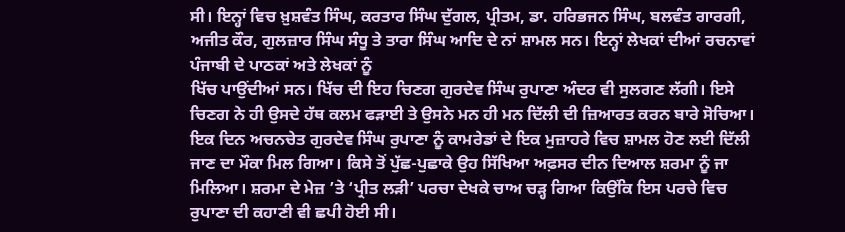ਸੀ। ਇਨ੍ਹਾਂ ਵਿਚ ਖ਼ੁਸ਼ਵੰਤ ਸਿੰਘ, ਕਰਤਾਰ ਸਿੰਘ ਦੁੱਗਲ, ਪ੍ਰੀਤਮ, ਡਾ. ਹਰਿਭਜਨ ਸਿੰਘ, ਬਲਵੰਤ ਗਾਰਗੀ, ਅਜੀਤ ਕੌਰ, ਗੁਲਜ਼ਾਰ ਸਿੰਘ ਸੰਧੂ ਤੇ ਤਾਰਾ ਸਿੰਘ ਆਦਿ ਦੇ ਨਾਂ ਸ਼ਾਮਲ ਸਨ। ਇਨ੍ਹਾਂ ਲੇਖਕਾਂ ਦੀਆਂ ਰਚਨਾਵਾਂ ਪੰਜਾਬੀ ਦੇ ਪਾਠਕਾਂ ਅਤੇ ਲੇਖਕਾਂ ਨੂੰ
ਖਿੱਚ ਪਾਉਂਦੀਆਂ ਸਨ। ਖਿੱਚ ਦੀ ਇਹ ਚਿਣਗ ਗੁਰਦੇਵ ਸਿੰਘ ਰੁਪਾਣਾ ਅੰਦਰ ਵੀ ਸੁਲਗਣ ਲੱਗੀ। ਇਸੇ ਚਿਣਗ ਨੇ ਹੀ ਉਸਦੇ ਹੱਥ ਕਲਮ ਫੜਾਈ ਤੇ ਉਸਨੇ ਮਨ ਹੀ ਮਨ ਦਿੱਲੀ ਦੀ ਜ਼ਿਆਰਤ ਕਰਨ ਬਾਰੇ ਸੋਚਿਆ।
ਇਕ ਦਿਨ ਅਚਨਚੇਤ ਗੁਰਦੇਵ ਸਿੰਘ ਰੁਪਾਣਾ ਨੂੰ ਕਾਮਰੇਡਾਂ ਦੇ ਇਕ ਮੁਜ਼ਾਹਰੇ ਵਿਚ ਸ਼ਾਮਲ ਹੋਣ ਲਈ ਦਿੱਲੀ ਜਾਣ ਦਾ ਮੌਕਾ ਮਿਲ ਗਿਆ। ਕਿਸੇ ਤੋਂ ਪੁੱਛ-ਪੁਛਾਕੇ ਉਹ ਸਿੱਖਿਆ ਅਫ਼ਸਰ ਦੀਨ ਦਿਆਲ ਸ਼ਰਮਾ ਨੂੰ ਜਾ ਮਿਲਿਆ। ਸ਼ਰਮਾ ਦੇ ਮੇਜ਼ ’ਤੇ ‘ਪ੍ਰੀਤ ਲੜੀ’ ਪਰਚਾ ਦੇਖਕੇ ਚਾਅ ਚੜ੍ਹ ਗਿਆ ਕਿਉਂਕਿ ਇਸ ਪਰਚੇ ਵਿਚ ਰੁਪਾਣਾ ਦੀ ਕਹਾਣੀ ਵੀ ਛਪੀ ਹੋਈ ਸੀ।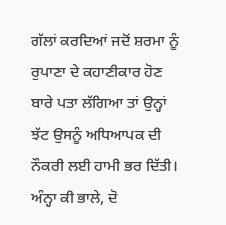ਗੱਲਾਂ ਕਰਦਿਆਂ ਜਦੋਂ ਸ਼ਰਮਾ ਨੂੰ ਰੁਪਾਣਾ ਦੇ ਕਹਾਣੀਕਾਰ ਹੋਣ ਬਾਰੇ ਪਤਾ ਲੱਗਿਆ ਤਾਂ ਉਨ੍ਹਾਂ ਝੱਟ ਉਸਨੂੰ ਅਧਿਆਪਕ ਦੀ ਨੌਕਰੀ ਲਈ ਹਾਮੀ ਭਰ ਦਿੱਤੀ। ਅੰਨ੍ਹਾ ਕੀ ਭਾਲੇ, ਦੋ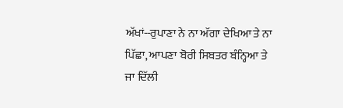ਅੱਖਾਂ--ਰੁਪਾਣਾ ਨੇ ਨਾ ਅੱਗਾ ਦੇਖਿਆ ਤੇ ਨਾ ਪਿੱਛਾ, ਆਪਣਾ ਬੋਰੀ ਸਿਬਤਰ ਬੰਨ੍ਹਿਆ ਤੇ ਜਾ ਦਿੱਲੀ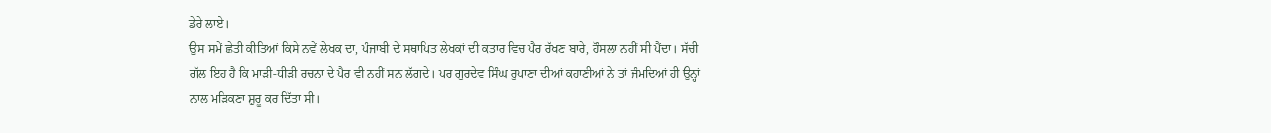ਡੇਰੇ ਲਾਏ।
ਉਸ ਸਮੇਂ ਛੇਤੀ ਕੀਤਿਆਂ ਕਿਸੇ ਨਵੇਂ ਲੇਖਕ ਦਾ, ਪੰਜਾਬੀ ਦੇ ਸਥਾਪਿਤ ਲੇਖਕਾਂ ਦੀ ਕਤਾਰ ਵਿਚ ਪੈਰ ਰੱਖਣ ਬਾਰੇ, ਹੌਸਲਾ ਨਹੀਂ ਸੀ ਪੈਂਦਾ। ਸੱਚੀ ਗੱਲ ਇਹ ਹੈ ਕਿ ਮਾੜੀ-ਧੀੜੀ ਰਚਨਾ ਦੇ ਪੈਰ ਵੀ ਨਹੀਂ ਸਨ ਲੱਗਦੇ। ਪਰ ਗੁਰਦੇਵ ਸਿੰਘ ਰੁਪਾਣਾ ਦੀਆਂ ਕਹਾਣੀਆਂ ਨੇ ਤਾਂ ਜੰਮਦਿਆਂ ਹੀ ਉਨ੍ਹਾਂ ਨਾਲ ਮੜਿਕਣਾ ਸ਼ੁਰੂ ਕਰ ਦਿੱਤਾ ਸੀ।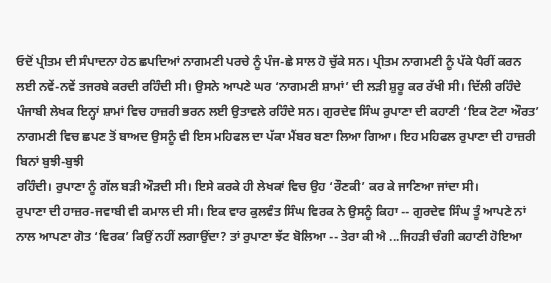ਓਦੋਂ ਪ੍ਰੀਤਮ ਦੀ ਸੰਪਾਦਨਾ ਹੇਠ ਛਪਦਿਆਂ ਨਾਗਮਣੀ ਪਰਚੇ ਨੂੰ ਪੰਜ-ਛੇ ਸਾਲ ਹੋ ਚੁੱਕੇ ਸਨ। ਪ੍ਰੀਤਮ ਨਾਗਮਣੀ ਨੂੰ ਪੱਕੇ ਪੈਰੀਂ ਕਰਨ ਲਈ ਨਵੇਂ-ਨਵੇਂ ਤਜਰਬੇ ਕਰਦੀ ਰਹਿੰਦੀ ਸੀ। ਉਸਨੇ ਆਪਣੇ ਘਰ ‘ਨਾਗਮਣੀ ਸ਼ਾਮਾਂ’ ਦੀ ਲੜੀ ਸ਼ੁਰੂ ਕਰ ਰੱਖੀ ਸੀ। ਦਿੱਲੀ ਰਹਿੰਦੇ ਪੰਜਾਬੀ ਲੇਖਕ ਇਨ੍ਹਾਂ ਸ਼ਾਮਾਂ ਵਿਚ ਹਾਜ਼ਰੀ ਭਰਨ ਲਈ ਉਤਾਵਲੇ ਰਹਿੰਦੇ ਸਨ। ਗੁਰਦੇਵ ਸਿੰਘ ਰੁਪਾਣਾ ਦੀ ਕਹਾਣੀ ‘ਇਕ ਟੋਟਾ ਔਰਤ’ ਨਾਗਮਣੀ ਵਿਚ ਛਪਣ ਤੋਂ ਬਾਅਦ ਉਸਨੂੰ ਵੀ ਇਸ ਮਹਿਫਲ ਦਾ ਪੱਕਾ ਮੈਂਬਰ ਬਣਾ ਲਿਆ ਗਿਆ। ਇਹ ਮਹਿਫਲ ਰੁਪਾਣਾ ਦੀ ਹਾਜ਼ਰੀ ਬਿਨਾਂ ਬੁਝੀ-ਬੁਝੀ
ਰਹਿੰਦੀ। ਰੁਪਾਣਾ ਨੂੰ ਗੱਲ ਬੜੀ ਔੜਦੀ ਸੀ। ਇਸੇ ਕਰਕੇ ਹੀ ਲੇਖਕਾਂ ਵਿਚ ਉਹ ‘ਰੌਣਕੀ’ ਕਰ ਕੇ ਜਾਣਿਆ ਜਾਂਦਾ ਸੀ।
ਰੁਪਾਣਾ ਦੀ ਹਾਜ਼ਰ-ਜਵਾਬੀ ਵੀ ਕਮਾਲ ਦੀ ਸੀ। ਇਕ ਵਾਰ ਕੁਲਵੰਤ ਸਿੰਘ ਵਿਰਕ ਨੇ ਉਸਨੂੰ ਕਿਹਾ -- ਗੁਰਦੇਵ ਸਿੰਘ ਤੂੰ ਆਪਣੇ ਨਾਂ ਨਾਲ ਆਪਣਾ ਗੋਤ ‘ਵਿਰਕ’ ਕਿਉਂ ਨਹੀਂ ਲਗਾਉਂਦਾ? ਤਾਂ ਰੁਪਾਣਾ ਝੱਟ ਬੋਲਿਆ -- ਤੇਰਾ ਕੀ ਐ ...ਜਿਹੜੀ ਚੰਗੀ ਕਹਾਣੀ ਹੋਇਆ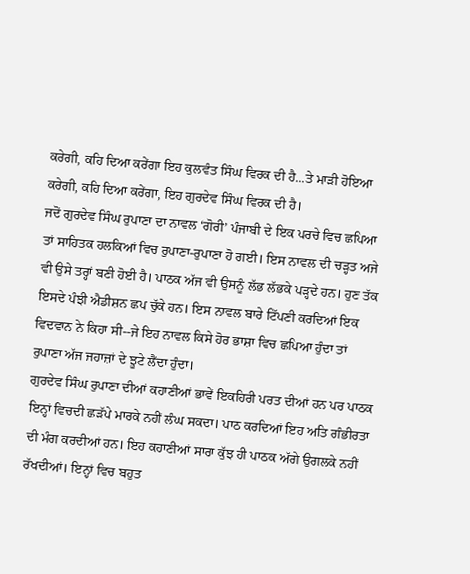ਕਰੇਗੀ, ਕਹਿ ਦਿਆ ਕਰੇਂਗਾ ਇਹ ਕੁਲਵੰਤ ਸਿੰਘ ਵਿਰਕ ਦੀ ਹੈ...ਤੇ ਮਾੜੀ ਹੋਇਆ ਕਰੇਗੀ, ਕਹਿ ਦਿਆ ਕਰੇਂਗਾ, ਇਹ ਗੁਰਦੇਵ ਸਿੰਘ ਵਿਰਕ ਦੀ ਹੈ।
ਜਦੋਂ ਗੁਰਦੇਵ ਸਿੰਘ ਰੁਪਾਣਾ ਦਾ ਨਾਵਲ ‘ਗੋਰੀ’ ਪੰਜਾਬੀ ਦੇ ਇਕ ਪਰਚੇ ਵਿਚ ਛਪਿਆ ਤਾਂ ਸਾਹਿਤਕ ਹਲਕਿਆਂ ਵਿਚ ਰੁਪਾਣਾ-ਰੁਪਾਣਾ ਹੋ ਗਈ। ਇਸ ਨਾਵਲ ਦੀ ਚੜ੍ਹਤ ਅਜੇ ਵੀ ਉਸੇ ਤਰ੍ਹਾਂ ਬਣੀ ਹੋਈ ਹੈ। ਪਾਠਕ ਅੱਜ ਵੀ ਉਸਨੂੰ ਲੱਭ ਲੱਭਕੇ ਪੜ੍ਹਦੇ ਹਨ। ਹੁਣ ਤੱਕ ਇਸਦੇ ਪੰਝੀ ਐਡੀਸ਼ਨ ਛਪ ਚੁੱਕੇ ਹਨ। ਇਸ ਨਾਵਲ ਬਾਰੇ ਟਿੱਪਣੀ ਕਰਦਿਆਂ ਇਕ ਵਿਦਵਾਨ ਨੇ ਕਿਹਾ ਸੀ--ਜੇ ਇਹ ਨਾਵਲ ਕਿਸੇ ਹੋਰ ਭਾਸ਼ਾ ਵਿਚ ਛਪਿਆ ਹੁੰਦਾ ਤਾਂ ਰੁਪਾਣਾ ਅੱਜ ਜਹਾਜ਼ਾਂ ਦੇ ਝੂਟੇ ਲੈਂਦਾ ਹੁੰਦਾ।
ਗੁਰਦੇਵ ਸਿੰਘ ਰੁਪਾਣਾ ਦੀਆਂ ਕਹਾਣੀਆਂ ਭਾਵੇਂ ਇਕਹਿਰੀ ਪਰਤ ਦੀਆਂ ਹਨ ਪਰ ਪਾਠਕ ਇਨ੍ਹਾਂ ਵਿਚਦੀ ਛੜੱਪੇ ਮਾਰਕੇ ਨਹੀਂ ਲੰਘ ਸਕਦਾ। ਪਾਠ ਕਰਦਿਆਂ ਇਹ ਅਤਿ ਗੰਭੀਰਤਾ ਦੀ ਮੰਗ ਕਰਦੀਆਂ ਹਨ। ਇਹ ਕਹਾਣੀਆਂ ਸਾਰਾ ਕੁੱਝ ਹੀ ਪਾਠਕ ਅੱਗੇ ਉਗਲਕੇ ਨਹੀਂ ਰੱਖਦੀਆਂ। ਇਨ੍ਹਾਂ ਵਿਚ ਬਹੁਤ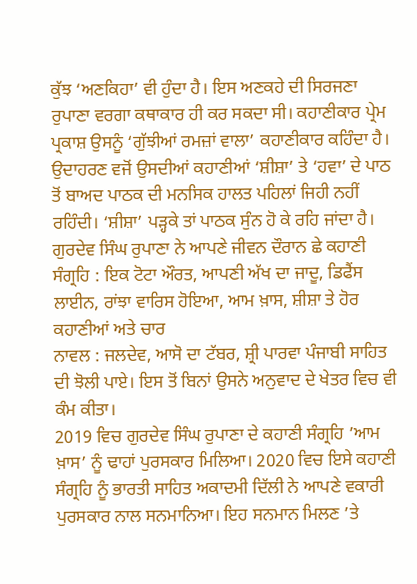ਕੁੱਝ ‘ਅਣਕਿਹਾ’ ਵੀ ਹੁੰਦਾ ਹੈ। ਇਸ ਅਣਕਹੇ ਦੀ ਸਿਰਜਣਾ ਰੁਪਾਣਾ ਵਰਗਾ ਕਥਾਕਾਰ ਹੀ ਕਰ ਸਕਦਾ ਸੀ। ਕਹਾਣੀਕਾਰ ਪ੍ਰੇਮ ਪ੍ਰਕਾਸ਼ ਉਸਨੂੰ ‘ਗੁੱਝੀਆਂ ਰਮਜ਼ਾਂ ਵਾਲਾ’ ਕਹਾਣੀਕਾਰ ਕਹਿੰਦਾ ਹੈ। ਉਦਾਹਰਣ ਵਜੋਂ ਉਸਦੀਆਂ ਕਹਾਣੀਆਂ ‘ਸ਼ੀਸ਼ਾ’ ਤੇ ‘ਹਵਾ’ ਦੇ ਪਾਠ ਤੋਂ ਬਾਅਦ ਪਾਠਕ ਦੀ ਮਨਸਿਕ ਹਾਲਤ ਪਹਿਲਾਂ ਜਿਹੀ ਨਹੀਂ ਰਹਿੰਦੀ। ‘ਸ਼ੀਸ਼ਾ’ ਪੜ੍ਹਕੇ ਤਾਂ ਪਾਠਕ ਸੁੰਨ ਹੋ ਕੇ ਰਹਿ ਜਾਂਦਾ ਹੈ।
ਗੁਰਦੇਵ ਸਿੰਘ ਰੁਪਾਣਾ ਨੇ ਆਪਣੇ ਜੀਵਨ ਦੌਰਾਨ ਛੇ ਕਹਾਣੀ ਸੰਗ੍ਰਹਿ : ਇਕ ਟੋਟਾ ਔਰਤ, ਆਪਣੀ ਅੱਖ ਦਾ ਜਾਦੂ, ਡਿਫੈਂਸ ਲਾਈਨ, ਰਾਂਝਾ ਵਾਰਿਸ ਹੋਇਆ, ਆਮ ਖ਼ਾਸ, ਸ਼ੀਸ਼ਾ ਤੇ ਹੋਰ ਕਹਾਣੀਆਂ ਅਤੇ ਚਾਰ
ਨਾਵਲ : ਜਲਦੇਵ, ਆਸੋ ਦਾ ਟੱਬਰ, ਸ਼੍ਰੀ ਪਾਰਵਾ ਪੰਜਾਬੀ ਸਾਹਿਤ ਦੀ ਝੋਲੀ ਪਾਏ। ਇਸ ਤੋਂ ਬਿਨਾਂ ਉਸਨੇ ਅਨੁਵਾਦ ਦੇ ਖੇਤਰ ਵਿਚ ਵੀ ਕੰਮ ਕੀਤਾ।
2019 ਵਿਚ ਗੁਰਦੇਵ ਸਿੰਘ ਰੁਪਾਣਾ ਦੇ ਕਹਾਣੀ ਸੰਗ੍ਰਹਿ ’ਆਮ ਖ਼ਾਸ’ ਨੂੰ ਢਾਹਾਂ ਪੁਰਸਕਾਰ ਮਿਲਿਆ। 2020 ਵਿਚ ਇਸੇ ਕਹਾਣੀ ਸੰਗ੍ਰਹਿ ਨੂੰ ਭਾਰਤੀ ਸਾਹਿਤ ਅਕਾਦਮੀ ਦਿੱਲੀ ਨੇ ਆਪਣੇ ਵਕਾਰੀ ਪੁਰਸਕਾਰ ਨਾਲ ਸਨਮਾਨਿਆ। ਇਹ ਸਨਮਾਨ ਮਿਲਣ ’ਤੇ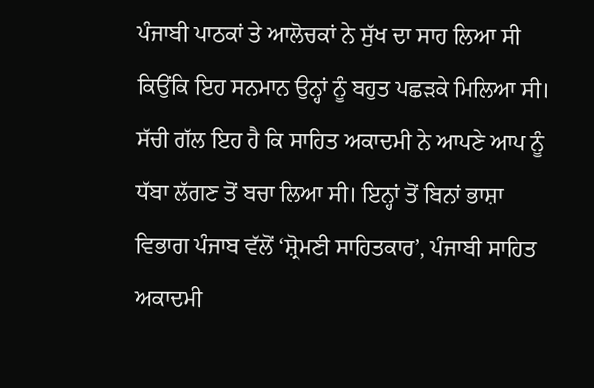ਪੰਜਾਬੀ ਪਾਠਕਾਂ ਤੇ ਆਲੋਚਕਾਂ ਨੇ ਸੁੱਖ ਦਾ ਸਾਹ ਲਿਆ ਸੀ ਕਿਉਂਕਿ ਇਹ ਸਨਮਾਨ ਉਨ੍ਹਾਂ ਨੂੰ ਬਹੁਤ ਪਛੜਕੇ ਮਿਲਿਆ ਸੀ। ਸੱਚੀ ਗੱਲ ਇਹ ਹੈ ਕਿ ਸਾਹਿਤ ਅਕਾਦਮੀ ਨੇ ਆਪਣੇ ਆਪ ਨੂੰ ਧੱਬਾ ਲੱਗਣ ਤੋਂ ਬਚਾ ਲਿਆ ਸੀ। ਇਨ੍ਹਾਂ ਤੋਂ ਬਿਨਾਂ ਭਾਸ਼ਾ ਵਿਭਾਗ ਪੰਜਾਬ ਵੱਲੋਂ ‘ਸ਼੍ਰੋਮਣੀ ਸਾਹਿਤਕਾਰ’, ਪੰਜਾਬੀ ਸਾਹਿਤ ਅਕਾਦਮੀ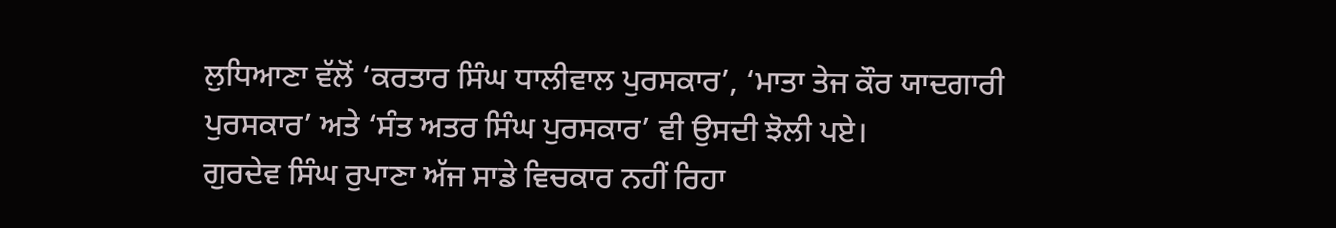ਲੁਧਿਆਣਾ ਵੱਲੋਂ ‘ਕਰਤਾਰ ਸਿੰਘ ਧਾਲੀਵਾਲ ਪੁਰਸਕਾਰ’, ‘ਮਾਤਾ ਤੇਜ ਕੌਰ ਯਾਦਗਾਰੀ ਪੁਰਸਕਾਰ’ ਅਤੇ ‘ਸੰਤ ਅਤਰ ਸਿੰਘ ਪੁਰਸਕਾਰ’ ਵੀ ਉਸਦੀ ਝੋਲੀ ਪਏ।
ਗੁਰਦੇਵ ਸਿੰਘ ਰੁਪਾਣਾ ਅੱਜ ਸਾਡੇ ਵਿਚਕਾਰ ਨਹੀਂ ਰਿਹਾ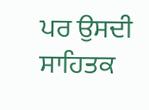ਪਰ ਉਸਦੀ ਸਾਹਿਤਕ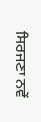ਸਿਰਜਣਾ ਨਵੇਂ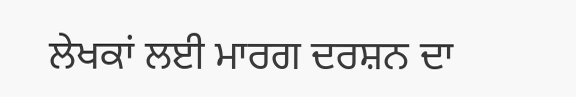ਲੇਖਕਾਂ ਲਈ ਮਾਰਗ ਦਰਸ਼ਨ ਦਾ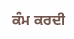ਕੰਮ ਕਰਦੀ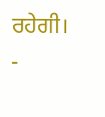ਰਹੇਗੀ।
-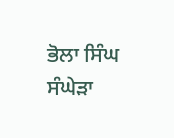ਭੋਲਾ ਸਿੰਘ ਸੰਘੇੜਾ